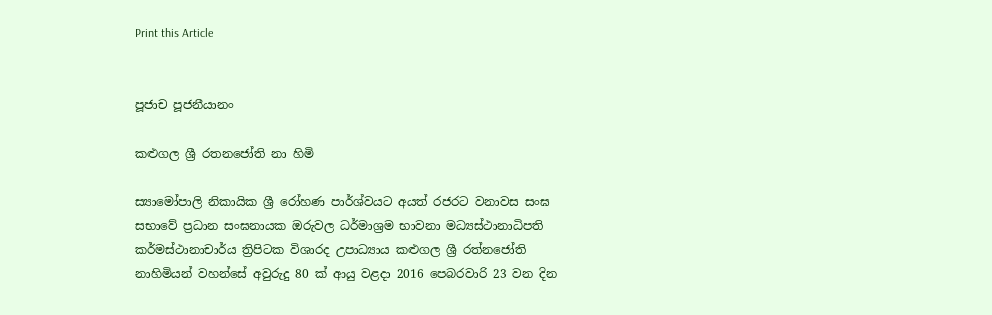Print this Article


පූජාච පූජනීයානං

කළුගල ශ්‍රී රතනජෝති නා හිමි

ස්‍යාමෝපාලි නිකායික ශ්‍රී රෝහණ පාර්ශ්වයට අයත් රජරට වනාවස සංඝ සභාවේ ප්‍රධාන සංඝනායක ඔරුවල ධර්මාශ්‍රම භාවනා මධ්‍යස්ථානාධිපති කර්මස්ථානාචාර්ය ත්‍රිපිටක විශාරද උපාධ්‍යාය කළුගල ශ්‍රී රත්නජෝති නාහිමියන් වහන්සේ අවුරුදු 80 ක් ආයු වළදා 2016 පෙබරවාරි 23 වන දින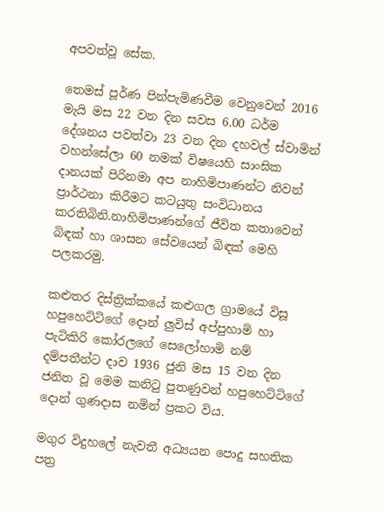අපවත්වූ සේක.

තෙමස් පූර්ණ පින්පැමිණවීම වෙනුවෙන් 2016 මැයි මස 22 වන දින සවස 6.00 ධර්ම දේශනය පවත්වා 23 වන දින දහවල් ස්වාමින් වහන්සේලා 60 නමක් විෂයෙහි සාංඝික දානයක් පිරිනමා අප නාහිමිපාණන්ට නිවන් ප්‍රාර්ථනා කිරීමට කටයුතු සංවිධානය කරතිබිනි.නාහිමිපාණන්ගේ ජීවිත කතාවෙන් බිඳක් හා ශාසන සේවයෙන් බිඳක් මෙහි පලකරමු.

කළුතර දිස්ත්‍රික්කයේ කළුගල ග්‍රාමයේ විසූ හපුහෙට්ටිගේ දොන් ලුවිස් අප්පුහාමි හා පැටිකිරි කෝරලගේ සෙලෝහාමි නම් දම්පතීන්ට දාව 1936 ජුනි මස 15 වන දින ජනිත වූ මෙම කනිටු පුතණුවන් හපුහෙට්ටිගේ දොන් ගුණදාස නමින් ප්‍රකට විය.

මගුර විදුහලේ නැවතී අධ්‍යයන පොදු සහතික පත්‍ර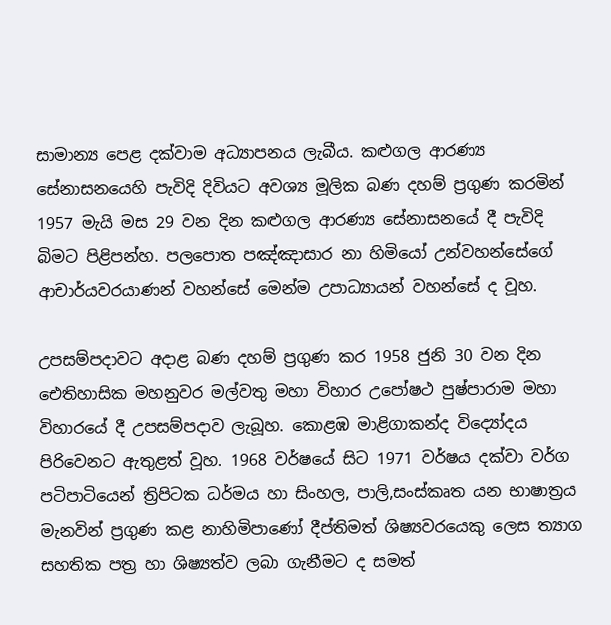සාමාන්‍ය පෙළ දක්වාම අධ්‍යාපනය ලැබීය. කළුගල ආරණ්‍ය සේනාසනයෙහි පැවිදි දිවියට අවශ්‍ය මූලික බණ දහම් ප්‍රගුණ කරමින් 1957 මැයි මස 29 වන දින කළුගල ආරණ්‍ය සේනාසනයේ දී පැවිදි බිමට පිළිපන්හ. පලපොත පඤ්ඤාසාර නා හිමියෝ උන්වහන්සේගේ ආචාර්යවරයාණන් වහන්සේ මෙන්ම උපාධ්‍යායන් වහන්සේ ද වූහ.

උපසම්පදාවට අදාළ බණ දහම් ප්‍රගුණ කර 1958 ජුනි 30 වන දින ඓතිහාසික මහනුවර මල්වතු මහා විහාර උපෝෂථ පුෂ්පාරාම මහා විහාරයේ දී උපසම්පදාව ලැබූහ. කොළඹ මාළිගාකන්ද විද්‍යෝදය පිරිවෙනට ඇතුළත් වූහ. 1968 වර්ෂයේ සිට 1971 වර්ෂය දක්වා වර්ග පටිපාටියෙන් ත්‍රිපිටක ධර්මය හා සිංහල, පාලි,සංස්කෘත යන භාෂාත්‍රය මැනවින් ප්‍රගුණ කළ නාහිමිපාණෝ දීප්තිමත් ශිෂ්‍යවරයෙකු ලෙස ත්‍යාග සහතික පත්‍ර හා ශිෂ්‍යත්ව ලබා ගැනීමට ද සමත්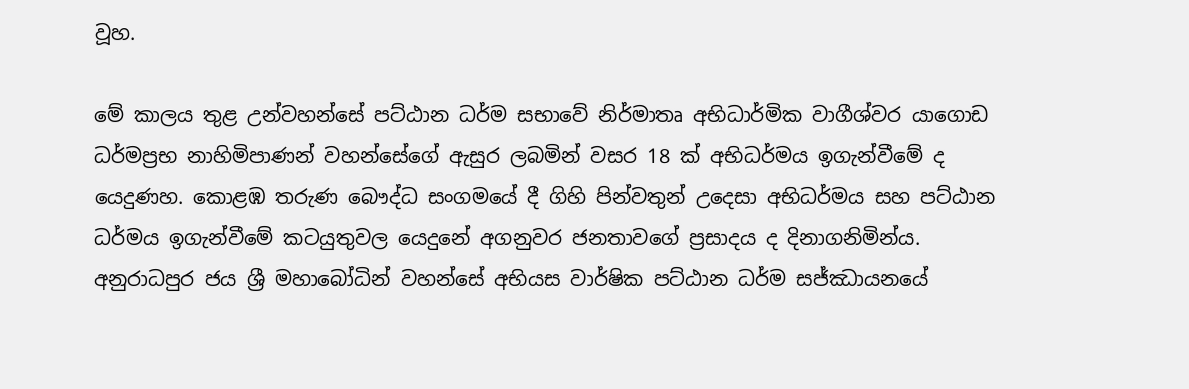වූහ.

මේ කාලය තුළ උන්වහන්සේ පට්ඨාන ධර්ම සභාවේ නිර්මාතෘ අභිධාර්මික වාගීශ්වර යාගොඩ ධර්මප්‍රභ නාහිමිපාණන් වහන්සේගේ ඇසුර ලබමින් වසර 18 ක් අභිධර්මය ඉගැන්වීමේ ද යෙදුණහ. කොළඹ තරුණ බෞද්ධ සංගමයේ දී ගිහි පින්වතුන් උදෙසා අභිධර්මය සහ පට්ඨාන ධර්මය ඉගැන්වීමේ කටයුතුවල යෙදුනේ අගනුවර ජනතාවගේ ප්‍රසාදය ද දිනාගනිමින්ය. අනුරාධපුර ජය ශ්‍රී මහාබෝධින් වහන්සේ අභියස වාර්ෂික පට්ඨාන ධර්ම සජ්ඣායනයේ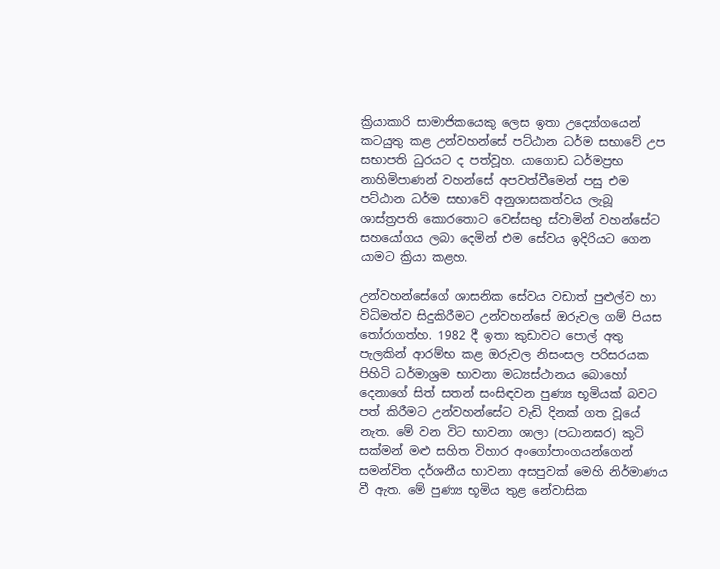ක්‍රියාකාරි සාමාජිකයෙකු ලෙස ඉතා උද්‍යෝගයෙන් කටයුතු කළ උන්වහන්සේ පට්ඨාන ධර්ම සභාවේ උප සභාපති ධුරයට ද පත්වූහ. යාගොඩ ධර්මප්‍රභ නාහිමිපාණන් වහන්සේ අපවත්වීමෙන් පසු එම පට්ඨාන ධර්ම සභාවේ අනුශාසකත්වය ලැබූ ශාස්ත්‍රපති කොරතොට වෙස්සභු ස්වාමින් වහන්සේට සහයෝගය ලබා දෙමින් එම සේවය ඉදිරියට ගෙන යාමට ක්‍රියා කළහ.

උන්වහන්සේගේ ශාසනික සේවය වඩාත් පුළුල්ව හා විධිමත්ව සිදුකිරීමට උන්වහන්සේ ඔරුවල ගම් පියස තෝරාගත්හ. 1982 දී ඉතා කුඩාවට පොල් අතු පැලකින් ආරම්භ කළ ඔරුවල නිසංසල පරිසරයක පිහිටි ධර්මාශ්‍රම භාවනා මධ්‍යස්ථානය බොහෝ දෙනාගේ සිත් සතන් සංසිඳවන පුණ්‍ය භූමියක් බවට පත් කිරීමට උන්වහන්සේට වැඩි දිනක් ගත වූයේ නැත. මේ වන විට භාවනා ශාලා (පධානඝර) කුටි සක්මන් මළු සහිත විහාර අංගෝපාංගයන්ගෙන් සමන්විත දර්ශනීය භාවනා අසපුවක් මෙහි නිර්මාණය වී ඇත. මේ පුණ්‍ය භූමිය තුළ නේවාසික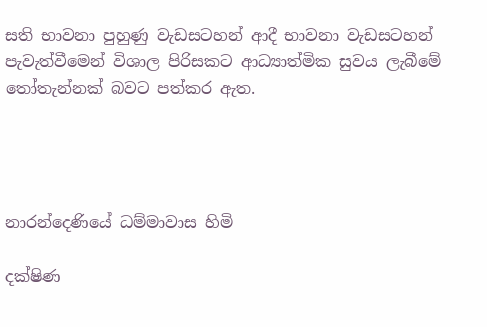සති භාවනා පුහුණු වැඩසටහන් ආදී භාවනා වැඩසටහන් පැවැත්වීමෙන් විශාල පිරිසකට ආධ්‍යාත්මික සුවය ලැබීමේ තෝතැන්නක් බවට පත්කර ඇත.




නාරන්දෙණියේ ධම්මාවාස හිමි

දක්ෂිණ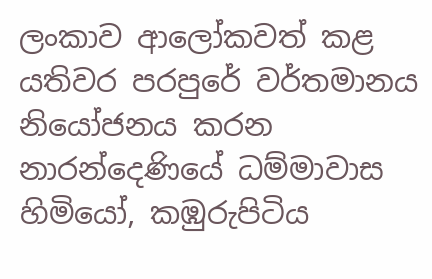ලංකාව ආලෝකවත් කළ යතිවර පරපුරේ වර්තමානය නියෝජනය කරන නාරන්දෙණියේ ධම්මාවාස හිමියෝ, කඹුරුපිටිය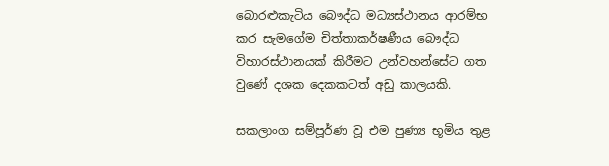බොරළුකැටිය බෞද්ධ මධ්‍යස්ථානය ආරම්භ කර සැමගේම චිත්තාකර්ෂණීය බෞද්ධ විහාරස්ථානයක් කිරීමට උන්වහන්සේට ගත වුණේ දශක දෙකකටත් අඩු කාලයකි.

සකලාංග සම්පූර්ණ වූ එම පුණ්‍ය භූමිය තුළ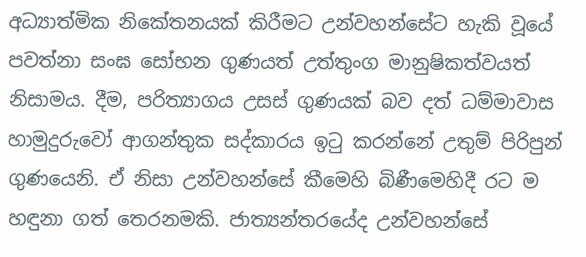අධ්‍යාත්මික නිකේතනයක් කිරීමට උන්වහන්සේට හැකි වූයේ පවත්නා සංඝ සෝභන ගුණයත් උත්තුංග මානුෂිකත්වයත් නිසාමය. දීම, පරිත්‍යාගය උසස් ගුණයක් බව දත් ධම්මාවාස හාමුදුරුවෝ ආගන්තුක සද්කාරය ඉටු කරන්නේ උතුම් පිරිපුන් ගුණයෙනි. ඒ නිසා උන්වහන්සේ කීමෙහි බිණීමෙහිදී රට ම හඳුනා ගත් තෙරනමකි. ජාත්‍යන්තරයේද උන්වහන්සේ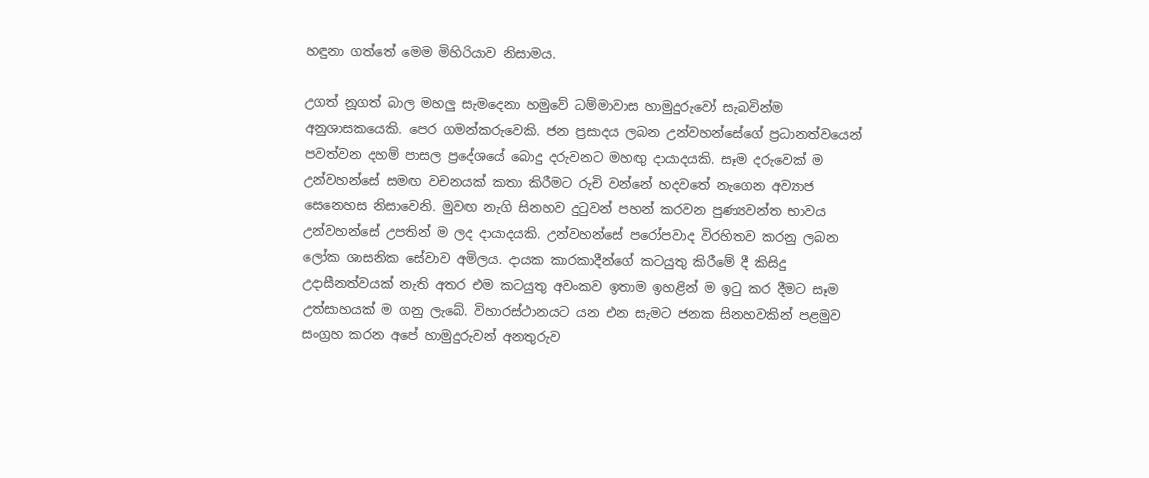හඳුනා ගත්තේ මෙම මිහිරියාව නිසාමය.

උගත් නූගත් බාල මහලු සැමදෙනා හමුවේ ධම්මාවාස හාමුදුරුවෝ සැබවින්ම අනුශාසකයෙකි. පෙර ගමන්කරුවෙකි. ජන ප්‍රසාදය ලබන උන්වහන්සේගේ ප්‍රධානත්වයෙන් පවත්වන දහම් පාසල ප්‍රදේශයේ බොදු දරුවනට මහඟු දායාදයකි. සෑම දරුවෙක් ම උන්වහන්සේ සමඟ වචනයක් කතා කිරීමට රුචි වන්නේ හදවතේ නැගෙන අව්‍යාජ සෙනෙහස නිසාවෙනි. මුවඟ නැගි සිනහව දුටුවන් පහන් කරවන පුණ්‍යවන්ත භාවය උන්වහන්සේ උපතින් ම ලද දායාදයකි. උන්වහන්සේ පරෝපවාද විරහිතව කරනු ලබන ලෝක ශාසනික සේවාව අමිලය. දායක කාරකාදීන්ගේ කටයුතු කිරීමේ දී කිසිදු උදාසීනත්වයක් නැති අතර එම කටයුතු අවංකව ඉතාම ඉහළින් ම ඉටු කර දීමට සෑම උත්සාහයක් ම ගනු ලැබේ. විහාරස්ථානයට යන එන සැමට ජනක සිනහවකින් පළමුව සංග්‍රහ කරන අපේ හාමුදුරුවන් අනතුරුව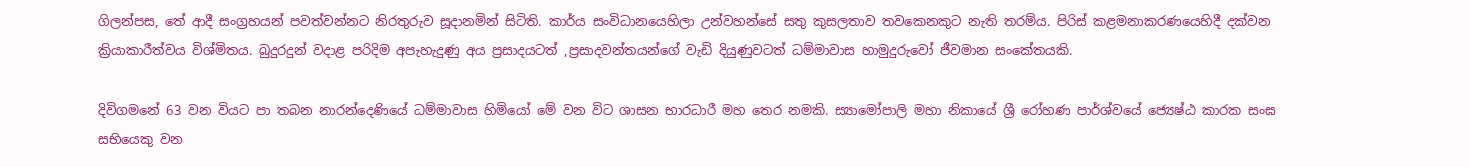ගිලන්පස, තේ ආදී සංග්‍රහයන් පවත්වන්නට නිරතුරුව සූදානමින් සිටිති. කාර්ය සංවිධානයෙහිලා උන්වහන්සේ සතු කුසලතාව තවකෙනකුට නැති තරම්ය. පිරිස් කළමනාකරණයෙහිදී දක්වන ක්‍රියාකාරීත්වය විශ්මිතය. බුදුරදුන් වදාළ පරිදිම අපැහැදුණු අය ප්‍රසාදයටත් ,ප්‍රසාදවන්තයන්ගේ වැඩි දියුණුවටත් ධම්මාවාස හාමුදුරුවෝ ජීවමාන සංකේතයකි.

දිවිගමනේ 63 වන වියට පා තබන නාරන්දෙණියේ ධම්මාවාස හිමියෝ මේ වන විට ශාසන භාරධාරී මහ තෙර නමකි. ස්‍යාමෝපාලි මහා නිකායේ ශ්‍රී රෝහණ පාර්ශ්වයේ ජ්‍යෙෂ්ඨ කාරක සංඝ සභියෙකු වන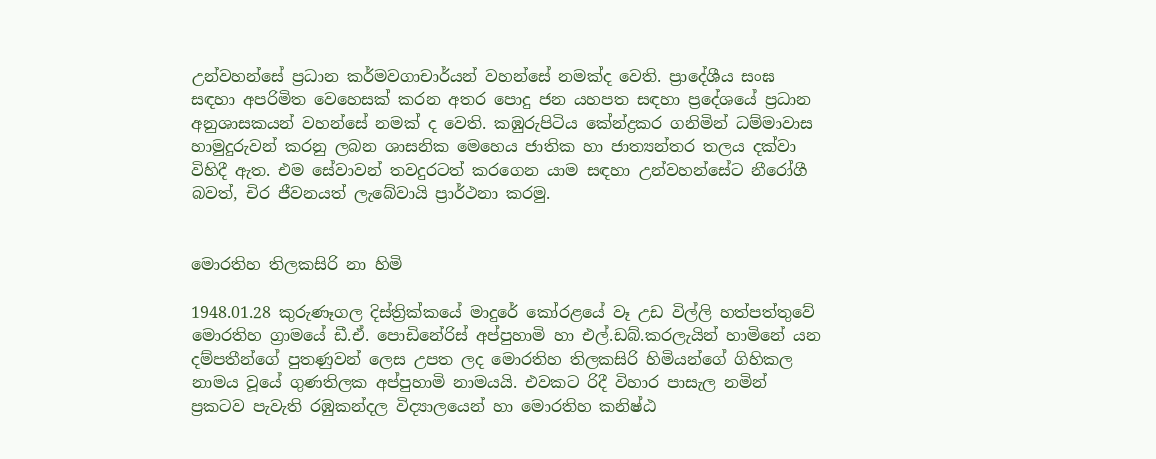උන්වහන්සේ ප්‍රධාන කර්මවගාචාර්යන් වහන්සේ නමක්ද වෙති. ප්‍රාදේශීය සංඝ සඳහා අපරිමිත වෙහෙසක් කරන අතර පොදු ජන යහපත සඳහා ප්‍රදේශයේ ප්‍රධාන අනුශාසකයන් වහන්සේ නමක් ද වෙති. කඹුරුපිටිය කේන්ද්‍රකර ගනිමින් ධම්මාවාස හාමුදුරුවන් කරනු ලබන ශාසනික මෙහෙය ජාතික හා ජාත්‍යන්තර තලය දක්වා විහිදී ඇත. එම සේවාවන් තවදුරටත් කරගෙන යාම සඳහා උන්වහන්සේට නීරෝගී බවත්, චිර ජීවනයත් ලැබේවායි ප්‍රාර්ථනා කරමු.


මොරතිහ තිලකසිරි නා හිමි

1948.01.28 කුරුණෑගල දිස්ත්‍රික්කයේ මාදුරේ කෝරළයේ වෑ උඩ විල්ලි හත්පත්තුවේ මොරතිහ ග්‍රාමයේ ඩී.ඒ. පොඩිනේරිස් අප්පුහාමි හා එල්.ඩබ්.කරලැයින් හාමිනේ යන දම්පතීන්ගේ පුතණුවන් ලෙස උපත ලද මොරතිහ තිලකසිරි හිමියන්ගේ ගිහිකල නාමය වූයේ ගුණතිලක අප්පුහාමි නාමයයි. එවකට රිදී විහාර පාසැල නමින් ප්‍රකටව පැවැති රඹුකන්දල විද්‍යාලයෙන් හා මොරතිහ කනිෂ්ඨ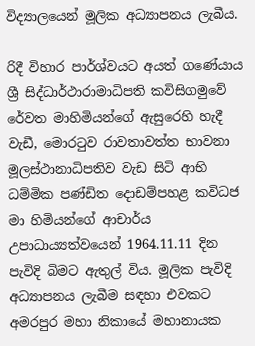විද්‍යාලයෙන් මූලික අධ්‍යාපනය ලැබීය.

රිදී විහාර පාර්ශ්වයට අයත් ගණේයාය ශ්‍රී සිද්ධාර්ථාරාමාධිපති කවිසිගමුවේ රේවත මාහිමියන්ගේ ඇසුරෙහි හැදී වැඩී, මොරටුව රාවතාවත්ත භාවනා මූලස්ථානාධිපතිව වැඩ සිටි ආභි ධම්මික පණ්ඩිත දොඩම්පහළ කවිධජ මා හිමියන්ගේ ආචාර්ය උපාධාය්‍යත්වයෙන් 1964.11.11 දින පැවිදි බිමට ඇතුල් විය. මූලික පැවිදි අධ්‍යාපනය ලැබීම සඳහා එවකට අමරපුර මහා නිකායේ මහානායක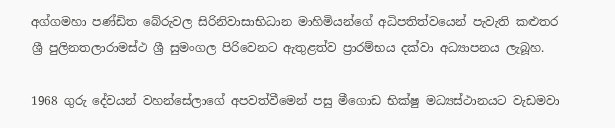අග්ගමහා පණ්ඩිත බේරුවල සිරිනිවාසාභිධාන මාහිමියන්ගේ අධිපතිත්වයෙන් පැවැති කළුතර ශ්‍රී පුලිනතලාරාමස්ථ ශ්‍රී සුමංගල පිරිවෙනට ඇතුළත්ව ප්‍රාරම්භය දක්වා අධ්‍යාපනය ලැබූහ.

1968 ගුරු දේවයන් වහන්සේලාගේ අපවත්වීමෙන් පසු මීගොඩ භික්ෂු මධ්‍යස්ථානයට වැඩමවා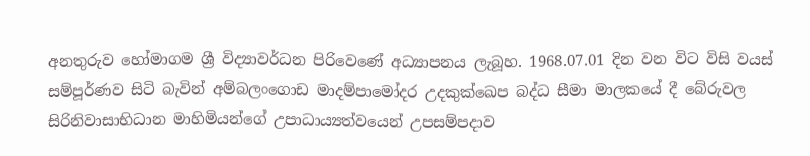අනතුරුව හෝමාගම ශ්‍රී විද්‍යාවර්ධන පිරිවෙණේ අධ්‍යාපනය ලැබූහ. 1968.07.01 දින වන විට විසි වයස් සම්පූර්ණව සිටි බැවින් අම්බලංගොඩ මාදම්පාමෝදර උදකුක්ඛෙප බද්ධ සීමා මාලකයේ දී බේරුවල සිරිනිවාසාභිධාන මාහිමියන්ගේ උපාධාය්‍යත්වයෙන් උපසම්පදාව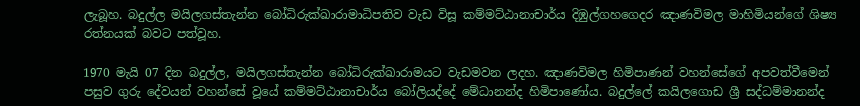ලැබූහ. බදුල්ල මයිලගස්තැන්න බෝධිරුක්ඛාරාමාධිපතිව වැඩ විසූ කම්මට්ඨානාචාර්ය දිඹුල්ගහගෙදර ඤාණවිමල මාහිමියන්ගේ ශිෂ්‍ය රත්නයක් බවට පත්වූහ.

1970 මැයි 07 දින බදුල්ල, මයිලගස්තැන්න බෝධිරුක්ඛාරාමයට වැඩමවන ලදහ. ඤාණවිමල හිමිපාණන් වහන්සේගේ අපවත්වීමෙන් පසුව ගුරු දේවයන් වහන්සේ වූයේ කම්මට්ඨානාචාර්ය බෝලියද්දේ මේධානන්ද හිමිපාණෝය. බදුල්ලේ කයිලගොඩ ශ්‍රී සද්ධම්මානන්ද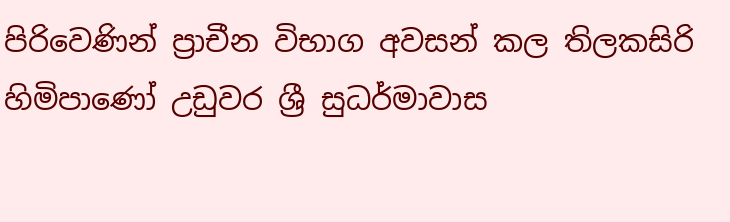පිරිවෙණින් ප්‍රාචීන විභාග අවසන් කල තිලකසිරි හිමිපාණෝ උඩුවර ශ්‍රී සුධර්මාවාස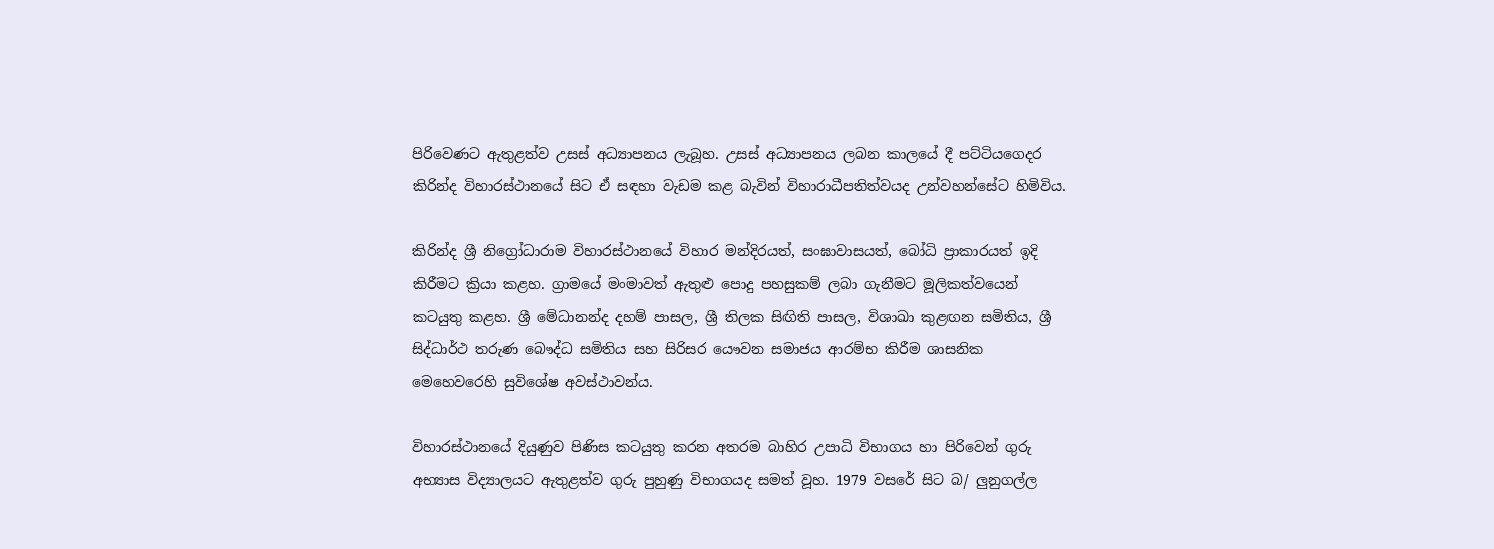පිරිවෙණට ඇතුළත්ව උසස් අධ්‍යාපනය ලැබූහ. උසස් අධ්‍යාපනය ලබන කාලයේ දී පට්ටියගෙදර කිරින්ද විහාරස්ථානයේ සිට ඒ සඳහා වැඩම කළ බැවින් විහාරාධීපතිත්වයද උන්වහන්සේට හිමිවිය.

කිරින්ද ශ්‍රී නිග්‍රෝධාරාම විහාරස්ථානයේ විහාර මන්දිරයත්, සංඝාවාසයත්, බෝධි ප්‍රාකාරයත් ඉදි කිරීමට ක්‍රියා කළහ. ග්‍රාමයේ මංමාවත් ඇතුළු පොදු පහසුකම් ලබා ගැනීමට මූලිකත්වයෙන් කටයුතු කළහ. ශ්‍රී මේධානන්ද දහම් පාසල, ශ්‍රී තිලක සිඟිති පාසල, විශාඛා කුළඟන සමිතිය, ශ්‍රී සිද්ධාර්ථ තරුණ බෞද්ධ සමිතිය සහ සිරිසර යෞවන සමාජය ආරම්භ කිරීම ශාසනික මෙහෙවරෙහි සුවිශේෂ අවස්ථාවන්ය.

විහාරස්ථානයේ දියුණුව පිණිස කටයුතු කරන අතරම බාහිර උපාධි විභාගය හා පිරිවෙන් ගුරු අභ්‍යාස විද්‍යාලයට ඇතුළත්ව ගුරු පුහුණු විභාගයද සමත් වූහ. 1979 වසරේ සිට බ/ ලුනුගල්ල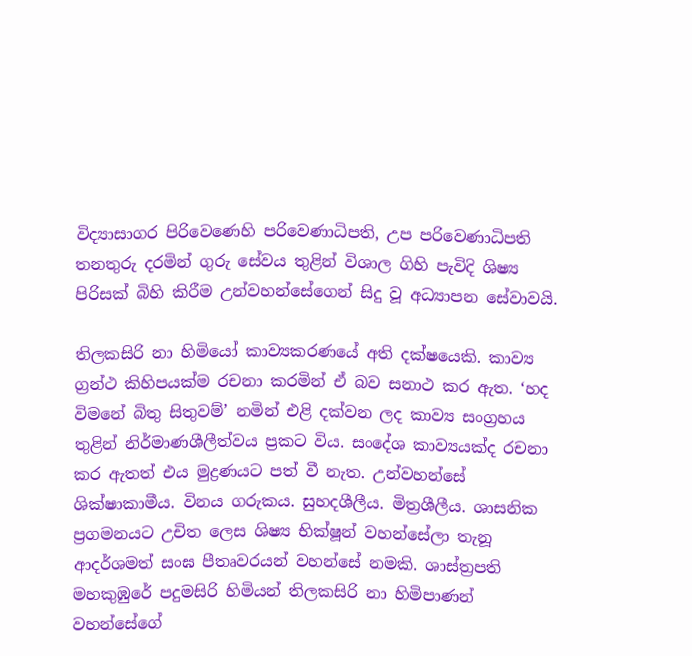විද්‍යාසාගර පිරිවෙණෙහි පරිවෙණාධිපති, උප පරිවෙණාධිපති තනතුරු දරමින් ගුරු සේවය තුළින් විශාල ගිහි පැවිදි ශිෂ්‍ය පිරිසක් බිහි කිරීම උන්වහන්සේගෙන් සිදු වූ අධ්‍යාපන සේවාවයි.

තිලකසිරි නා හිමියෝ කාව්‍යකරණයේ අති දක්ෂයෙකි. කාව්‍ය ග්‍රන්ථ කිහිපයක්ම රචනා කරමින් ඒ බව සනාථ කර ඇත. ‘හද විමනේ බිතු සිතුවම්’ නමින් එළි දක්වන ලද කාව්‍ය සංග්‍රහය තුළින් නිර්මාණශීලීත්වය ප්‍රකට විය. සංදේශ කාව්‍යයක්ද රචනා කර ඇතත් එය මුද්‍රණයට පත් වී නැත. උන්වහන්සේ ශික්ෂාකාමීය. විනය ගරුකය. සුහදශීලීය. මිත්‍රශීලීය. ශාසනික ප්‍රගමනයට උචිත ලෙස ශිෂ්‍ය භික්ෂූන් වහන්සේලා තැනූ ආදර්ශමත් සංඝ පීතෘවරයන් වහන්සේ නමකි. ශාස්ත්‍රපති මහකුඹුරේ පදුමසිරි හිමියන් තිලකසිරි නා හිමිපාණන් වහන්සේගේ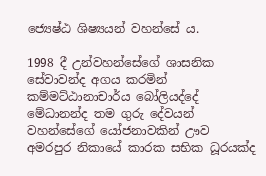ජ්‍යෙෂ්ඨ ශිෂ්‍යයන් වහන්සේ ය.

1998 දී උන්වහන්සේගේ ශාසනික සේවාවන්ද අගය කරමින් කම්මට්ඨානාචාර්ය බෝලියද්දේ මේධානන්ද තම ගුරු දේවයන් වහන්සේගේ යෝජනාවකින් ඌව අමරපුර නිකායේ කාරක සභික ධූරයක්ද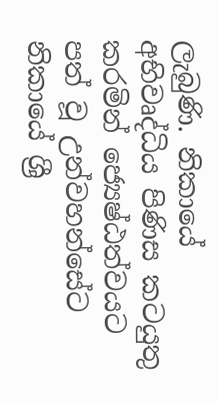ලැබුණි. නිකායේ අභිවෘද්ධිය පිණිස කටයුතු කරමින් ජ්‍යෙෂ්ඨත්වයට පත් වූ උන්වහන්සේට නිකායේ ශ්‍රී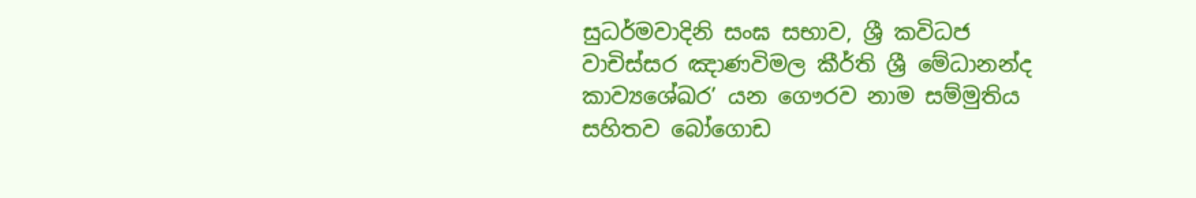සුධර්මවාදිනි සංඝ සභාව, ශ්‍රී කවිධජ වාචිස්සර ඤාණවිමල කීර්ති ශ්‍රී මේධානන්ද කාව්‍යශේඛර’ යන ගෞරව නාම සම්මුතිය සහිතව බෝගොඩ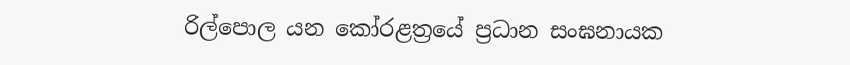රිල්පොල යන කෝරළත්‍රයේ ප්‍රධාන සංඝනායක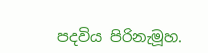පදවිය පිරිනැමූහ.